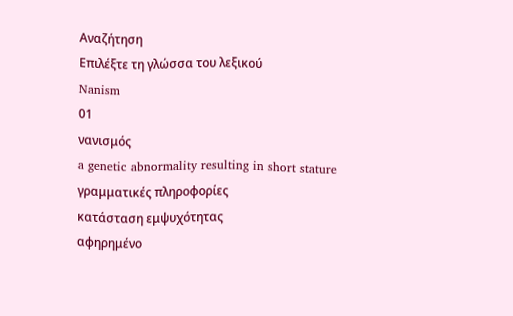Αναζήτηση
Επιλέξτε τη γλώσσα του λεξικού
Nanism
01
νανισμός
a genetic abnormality resulting in short stature
γραμματικές πληροφορίες
κατάσταση εμψυχότητας
αφηρημένο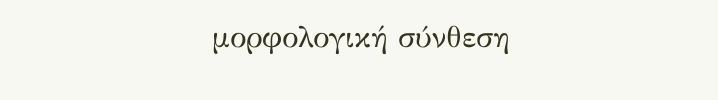μορφολογική σύνθεση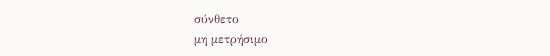σύνθετο
μη μετρήσιμο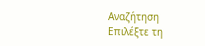Αναζήτηση
Επιλέξτε τη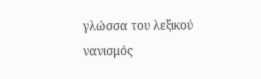γλώσσα του λεξικού
νανισμός